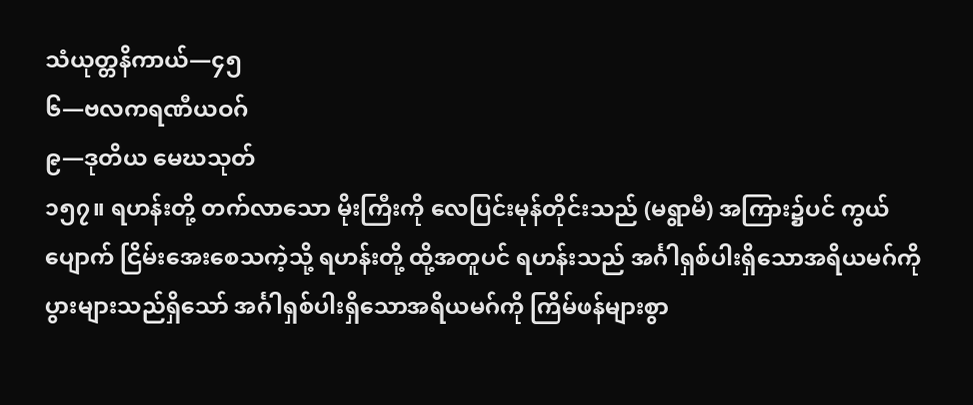သံယုတ္တနိကာယ်—၄၅
၆—ဗလကရဏီယဝဂ်
၉—ဒုတိယ မေဃသုတ်
၁၅၇။ ရဟန်းတို့ တက်လာသော မိုးကြီးကို လေပြင်းမုန်တိုင်းသည် (မရွာမီ) အကြား၌ပင် ကွယ်ပျောက် ငြိမ်းအေးစေသကဲ့သို့ ရဟန်းတို့ ထို့အတူပင် ရဟန်းသည် အင်္ဂါရှစ်ပါးရှိသောအရိယမဂ်ကို ပွားများသည်ရှိသော် အင်္ဂါရှစ်ပါးရှိသောအရိယမဂ်ကို ကြိမ်ဖန်များစွာ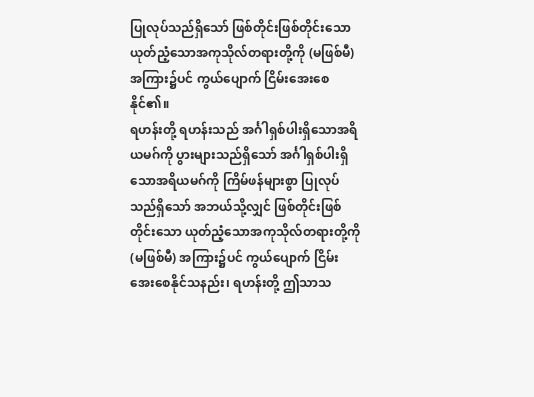ပြုလုပ်သည်ရှိသော် ဖြစ်တိုင်းဖြစ်တိုင်းသော ယုတ်ညံ့သောအကုသိုလ်တရားတို့ကို (မဖြစ်မီ) အကြား၌ပင် ကွယ်ပျောက် ငြိမ်းအေးစေနိုင်၏။
ရဟန်းတို့ ရဟန်းသည် အင်္ဂါရှစ်ပါးရှိသောအရိယမဂ်ကို ပွားများသည်ရှိသော် အင်္ဂါရှစ်ပါးရှိသောအရိယမဂ်ကို ကြိမ်ဖန်များစွာ ပြုလုပ်သည်ရှိသော် အဘယ်သို့လျှင် ဖြစ်တိုင်းဖြစ်တိုင်းသော ယုတ်ညံ့သောအကုသိုလ်တရားတို့ကို (မဖြစ်မီ) အကြား၌ပင် ကွယ်ပျောက် ငြိမ်းအေးစေနိုင်သနည်း၊ ရဟန်းတို့ ဤသာသ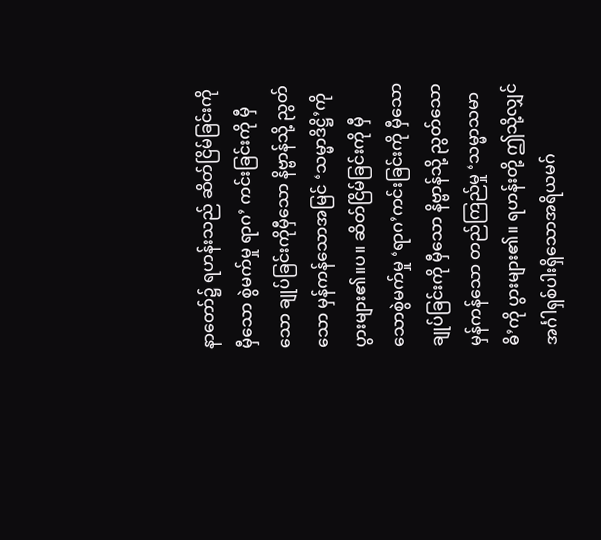နာတော်၌ ရဟန်းသည် ဆိတ်ငြိမ်ခြင်းကို မှီသော စွဲမက်မှု ရာဂ’ ကင်းခြင်းကို မှီသော ချုပ်ခြင်းကိုမှီသော နိဗ္ဗာန်သို့ ညွတ်သော မှန်ကန်သောအမြင် ‘သမ္မာဒိဋ္ဌိ’ကို ပွားများ၏။ပ။ ဆိတ်ငြိမ်ခြင်းကို မှီသောစွဲမက်မှု ‘ရာဂ’ကင်းခြင်းကို မှီသော ချုပ်ခြင်းကို မှီသော နိဗ္ဗာန်သို့ ညွတ်သော မှန်ကန်သော တည်ကြည်မှု ‘သမ္မာသမာဓိ’ကို ပွားများ၏။ ရဟန်းတို့ ဤသို့လျှင် အင်္ဂါရှစ်ပါးရှိသောအရိယမဂ်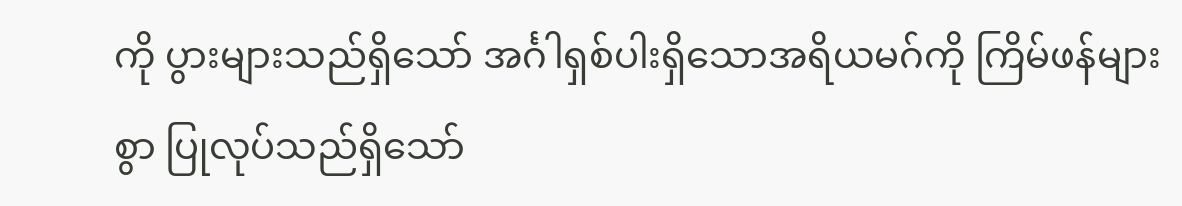ကို ပွားများသည်ရှိသော် အင်္ဂါရှစ်ပါးရှိသောအရိယမဂ်ကို ကြိမ်ဖန်များစွာ ပြုလုပ်သည်ရှိသော်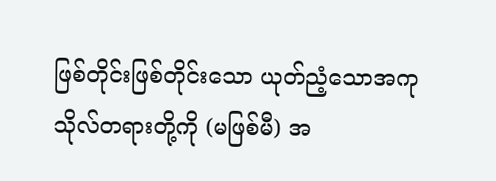ဖြစ်တိုင်းဖြစ်တိုင်းသော ယုတ်ညံ့သောအကုသိုလ်တရားတို့ကို (မဖြစ်မီ) အ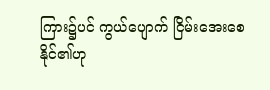ကြား၌ပင် ကွယ်ပျောက် ငြိမ်းအေးစေနိုင်၏ဟု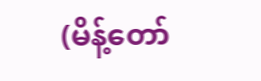(မိန့်တော်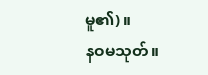မူ၏)။
နဝမသုတ်။